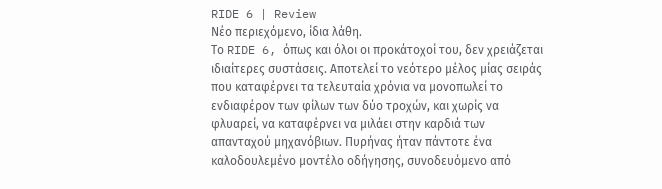RIDE 6 | Review
Νέο περιεχόμενο, ίδια λάθη.
Το RIDE 6, όπως και όλοι οι προκάτοχοί του, δεν χρειάζεται ιδιαίτερες συστάσεις. Αποτελεί το νεότερο μέλος μίας σειράς που καταφέρνει τα τελευταία χρόνια να μονοπωλεί το ενδιαφέρον των φίλων των δύο τροχών, και χωρίς να φλυαρεί, να καταφέρνει να μιλάει στην καρδιά των απανταχού μηχανόβιων. Πυρήνας ήταν πάντοτε ένα καλοδουλεμένο μοντέλο οδήγησης, συνοδευόμενο από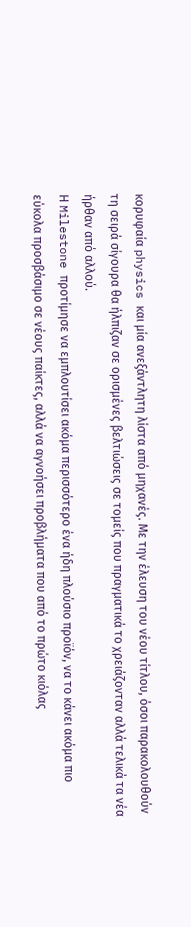κορυφαία physics και μία ανεξάντλητη λίστα από μηχανές. Με την έλευση του νέου τίτλου, όσοι παρακολουθούν τη σειρά σίγουρα θα ήλπιζαν σε ορισμένες βελτιώσεις σε τομείς που πραγματικά το χρειάζονταν αλλά τελικά τα νέα ήρθαν από αλλού.
Η Milestone προτίμησε να εμπλουτίσει ακόμα περισσότερο ένα ήδη πλούσιο προϊόν, να το κάνει ακόμα πιο εύκολα προσβάσιμο σε νέους παίκτες, αλλά να αγνοήσει προβλήματα που από το πρώτο κιόλας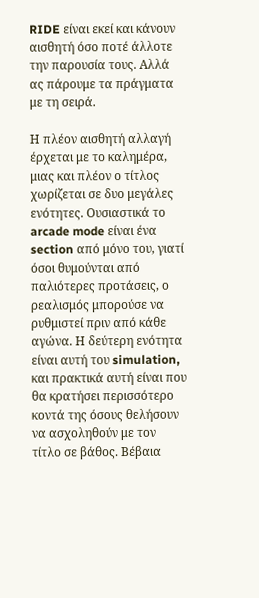RIDE είναι εκεί και κάνουν αισθητή όσο ποτέ άλλοτε την παρουσία τους. Αλλά ας πάρουμε τα πράγματα με τη σειρά.

Η πλέον αισθητή αλλαγή έρχεται με το καλημέρα, μιας και πλέον ο τίτλος χωρίζεται σε δυο μεγάλες ενότητες. Ουσιαστικά το arcade mode είναι ένα section από μόνο του, γιατί όσοι θυμούνται από παλιότερες προτάσεις, ο ρεαλισμός μπορούσε να ρυθμιστεί πριν από κάθε αγώνα. Η δεύτερη ενότητα είναι αυτή του simulation, και πρακτικά αυτή είναι που θα κρατήσει περισσότερο κοντά της όσους θελήσουν να ασχοληθούν με τον τίτλο σε βάθος. Βέβαια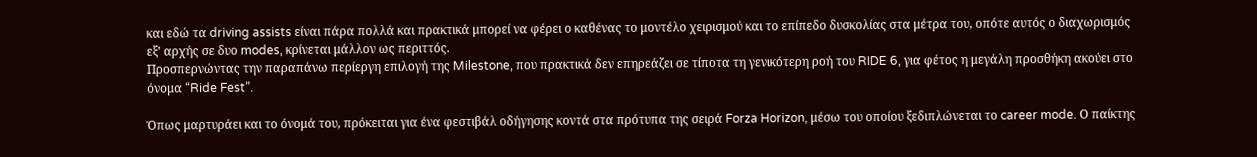και εδώ τα driving assists είναι πάρα πολλά και πρακτικά μπορεί να φέρει ο καθένας το μοντέλο χειρισμού και το επίπεδο δυσκολίας στα μέτρα του, οπότε αυτός ο διαχωρισμός εξ’ αρχής σε δυο modes, κρίνεται μάλλον ως περιττός.
Προσπερνώντας την παραπάνω περίεργη επιλογή της Milestone, που πρακτικά δεν επηρεάζει σε τίποτα τη γενικότερη ροή του RIDE 6, για φέτος η μεγάλη προσθήκη ακούει στο όνομα “Ride Fest”.

Όπως μαρτυράει και το όνομά του, πρόκειται για ένα φεστιβάλ οδήγησης κοντά στα πρότυπα της σειρά Forza Horizon, μέσω του οποίου ξεδιπλώνεται το career mode. Ο παίκτης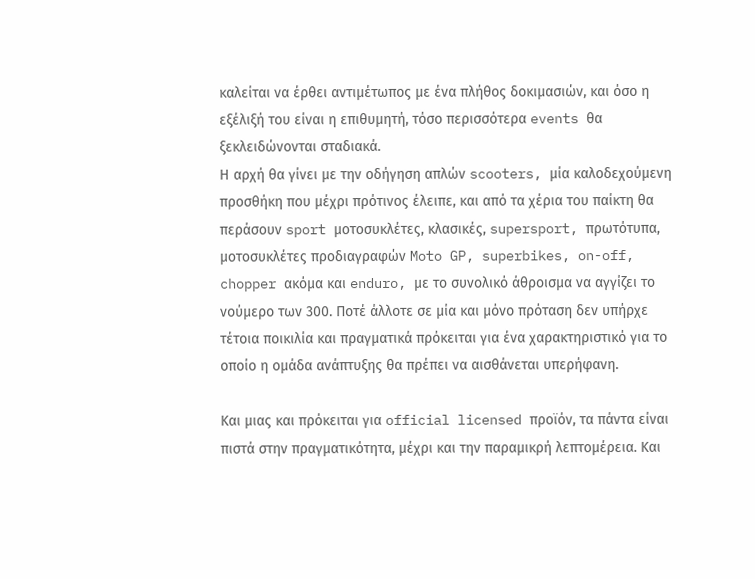καλείται να έρθει αντιμέτωπος με ένα πλήθος δοκιμασιών, και όσο η εξέλιξή του είναι η επιθυμητή, τόσο περισσότερα events θα ξεκλειδώνονται σταδιακά.
Η αρχή θα γίνει με την οδήγηση απλών scooters, μία καλοδεχούμενη προσθήκη που μέχρι πρότινος έλειπε, και από τα χέρια του παίκτη θα περάσουν sport μοτοσυκλέτες, κλασικές, supersport, πρωτότυπα, μοτοσυκλέτες προδιαγραφών Moto GP, superbikes, on-off, chopper ακόμα και enduro, με το συνολικό άθροισμα να αγγίζει το νούμερο των 300. Ποτέ άλλοτε σε μία και μόνο πρόταση δεν υπήρχε τέτοια ποικιλία και πραγματικά πρόκειται για ένα χαρακτηριστικό για το οποίο η ομάδα ανάπτυξης θα πρέπει να αισθάνεται υπερήφανη.

Και μιας και πρόκειται για official licensed προϊόν, τα πάντα είναι πιστά στην πραγματικότητα, μέχρι και την παραμικρή λεπτομέρεια. Και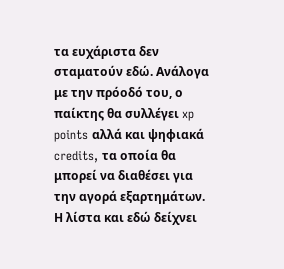τα ευχάριστα δεν σταματούν εδώ. Ανάλογα με την πρόοδό του, ο παίκτης θα συλλέγει xp points αλλά και ψηφιακά credits, τα οποία θα μπορεί να διαθέσει για την αγορά εξαρτημάτων. Η λίστα και εδώ δείχνει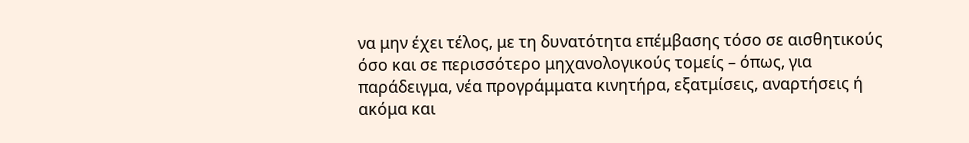να μην έχει τέλος, με τη δυνατότητα επέμβασης τόσο σε αισθητικούς όσο και σε περισσότερο μηχανολογικούς τομείς – όπως, για παράδειγμα, νέα προγράμματα κινητήρα, εξατμίσεις, αναρτήσεις ή ακόμα και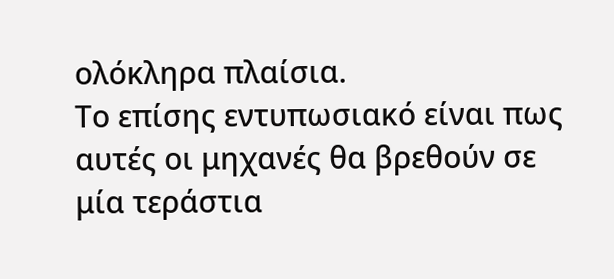ολόκληρα πλαίσια.
Το επίσης εντυπωσιακό είναι πως αυτές οι μηχανές θα βρεθούν σε μία τεράστια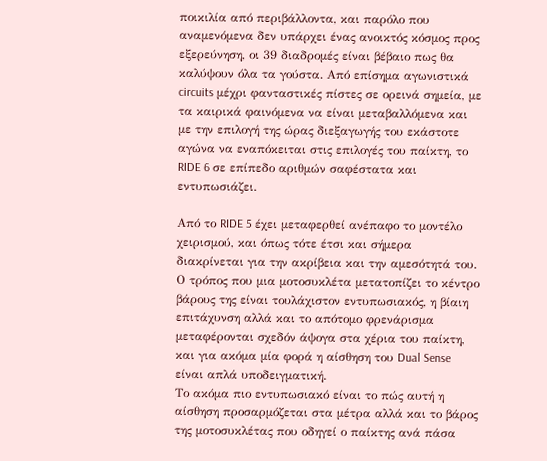ποικιλία από περιβάλλοντα, και παρόλο που αναμενόμενα δεν υπάρχει ένας ανοικτός κόσμος προς εξερεύνηση, οι 39 διαδρομές είναι βέβαιο πως θα καλύψουν όλα τα γούστα. Από επίσημα αγωνιστικά circuits μέχρι φανταστικές πίστες σε ορεινά σημεία, με τα καιρικά φαινόμενα να είναι μεταβαλλόμενα και με την επιλογή της ώρας διεξαγωγής του εκάστοτε αγώνα να εναπόκειται στις επιλογές του παίκτη, το RIDE 6 σε επίπεδο αριθμών σαφέστατα και εντυπωσιάζει.

Από το RIDE 5 έχει μεταφερθεί ανέπαφο το μοντέλο χειρισμού, και όπως τότε έτσι και σήμερα διακρίνεται για την ακρίβεια και την αμεσότητά του. Ο τρόπος που μια μοτοσυκλέτα μετατοπίζει το κέντρο βάρους της είναι τουλάχιστον εντυπωσιακός, η βίαιη επιτάχυνση αλλά και το απότομο φρενάρισμα μεταφέρονται σχεδόν άψογα στα χέρια του παίκτη, και για ακόμα μία φορά η αίσθηση του Dual Sense είναι απλά υποδειγματική.
Το ακόμα πιο εντυπωσιακό είναι το πώς αυτή η αίσθηση προσαρμόζεται στα μέτρα αλλά και το βάρος της μοτοσυκλέτας που οδηγεί ο παίκτης ανά πάσα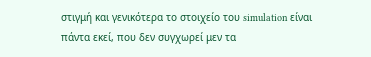στιγμή και γενικότερα το στοιχείο του simulation είναι πάντα εκεί, που δεν συγχωρεί μεν τα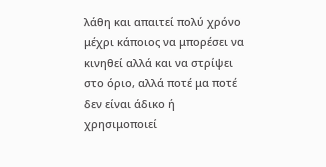λάθη και απαιτεί πολύ χρόνο μέχρι κάποιος να μπορέσει να κινηθεί αλλά και να στρίψει στο όριο, αλλά ποτέ μα ποτέ δεν είναι άδικο ή χρησιμοποιεί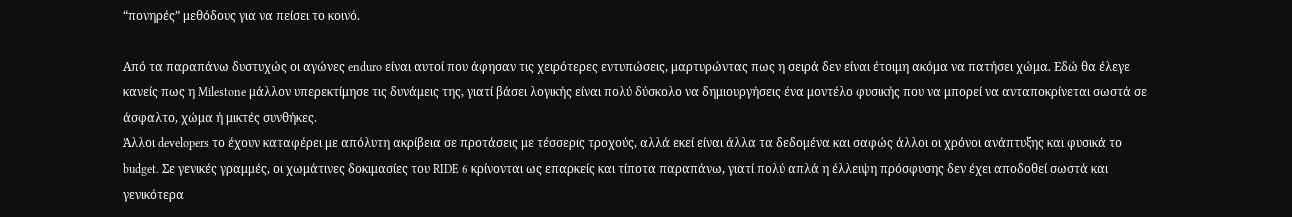“πονηρές” μεθόδους για να πείσει το κοινό.

Από τα παραπάνω δυστυχώς οι αγώνες enduro είναι αυτοί που άφησαν τις χειρότερες εντυπώσεις, μαρτυρώντας πως η σειρά δεν είναι έτοιμη ακόμα να πατήσει χώμα. Εδώ θα έλεγε κανείς πως η Milestone μάλλον υπερεκτίμησε τις δυνάμεις της, γιατί βάσει λογικής είναι πολύ δύσκολο να δημιουργήσεις ένα μοντέλο φυσικής που να μπορεί να ανταποκρίνεται σωστά σε άσφαλτο, χώμα ή μικτές συνθήκες.
Άλλοι developers το έχουν καταφέρει με απόλυτη ακρίβεια σε προτάσεις με τέσσερις τροχούς, αλλά εκεί είναι άλλα τα δεδομένα και σαφώς άλλοι οι χρόνοι ανάπτυξης και φυσικά το budget. Σε γενικές γραμμές, οι χωμάτινες δοκιμασίες του RIDE 6 κρίνονται ως επαρκείς και τίποτα παραπάνω, γιατί πολύ απλά η έλλειψη πρόσφυσης δεν έχει αποδοθεί σωστά και γενικότερα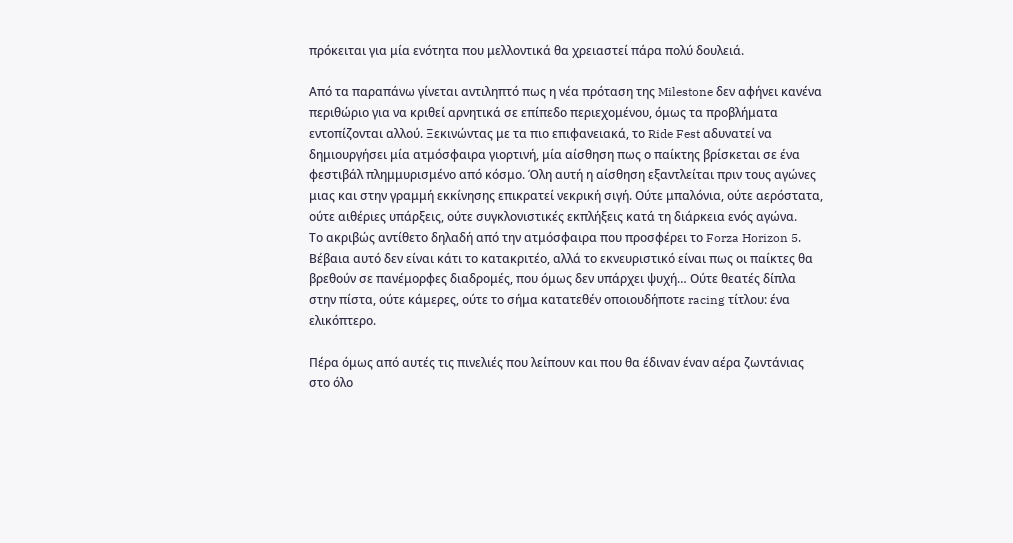πρόκειται για μία ενότητα που μελλοντικά θα χρειαστεί πάρα πολύ δουλειά.

Από τα παραπάνω γίνεται αντιληπτό πως η νέα πρόταση της Milestone δεν αφήνει κανένα περιθώριο για να κριθεί αρνητικά σε επίπεδο περιεχομένου, όμως τα προβλήματα εντοπίζονται αλλού. Ξεκινώντας με τα πιο επιφανειακά, το Ride Fest αδυνατεί να δημιουργήσει μία ατμόσφαιρα γιορτινή, μία αίσθηση πως ο παίκτης βρίσκεται σε ένα φεστιβάλ πλημμυρισμένο από κόσμο. Όλη αυτή η αίσθηση εξαντλείται πριν τους αγώνες μιας και στην γραμμή εκκίνησης επικρατεί νεκρική σιγή. Ούτε μπαλόνια, ούτε αερόστατα, ούτε αιθέριες υπάρξεις, ούτε συγκλονιστικές εκπλήξεις κατά τη διάρκεια ενός αγώνα.
Το ακριβώς αντίθετο δηλαδή από την ατμόσφαιρα που προσφέρει το Forza Horizon 5. Βέβαια αυτό δεν είναι κάτι το κατακριτέο, αλλά το εκνευριστικό είναι πως οι παίκτες θα βρεθούν σε πανέμορφες διαδρομές, που όμως δεν υπάρχει ψυχή… Ούτε θεατές δίπλα στην πίστα, ούτε κάμερες, ούτε το σήμα κατατεθέν οποιουδήποτε racing τίτλου: ένα ελικόπτερο.

Πέρα όμως από αυτές τις πινελιές που λείπουν και που θα έδιναν έναν αέρα ζωντάνιας στο όλο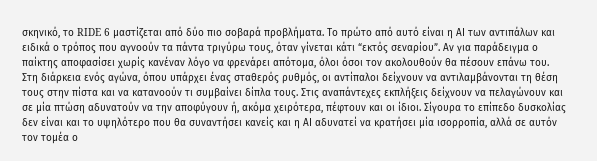σκηνικό, το RIDE 6 μαστίζεται από δύο πιο σοβαρά προβλήματα. Το πρώτο από αυτό είναι η ΑΙ των αντιπάλων και ειδικά ο τρόπος που αγνοούν τα πάντα τριγύρω τους, όταν γίνεται κάτι “εκτός σεναρίου”. Αν για παράδειγμα ο παίκτης αποφασίσει χωρίς κανέναν λόγο να φρενάρει απότομα, όλοι όσοι τον ακολουθούν θα πέσουν επάνω του.
Στη διάρκεια ενός αγώνα, όπου υπάρχει ένας σταθερός ρυθμός, οι αντίπαλοι δείχνουν να αντιλαμβάνονται τη θέση τους στην πίστα και να κατανοούν τι συμβαίνει δίπλα τους. Στις αναπάντεχες εκπλήξεις δείχνουν να πελαγώνουν και σε μία πτώση αδυνατούν να την αποφύγουν ή, ακόμα χειρότερα, πέφτουν και οι ίδιοι. Σίγουρα το επίπεδο δυσκολίας δεν είναι και το υψηλότερο που θα συναντήσει κανείς και η ΑΙ αδυνατεί να κρατήσει μία ισορροπία, αλλά σε αυτόν τον τομέα ο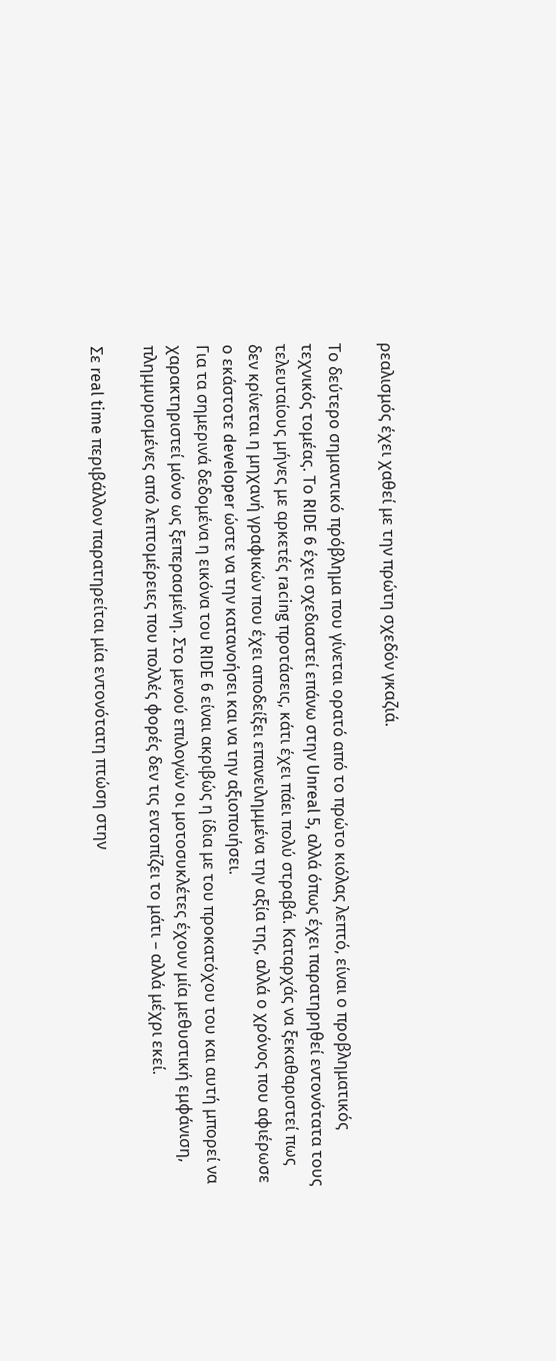ρεαλισμός έχει χαθεί με την πρώτη σχεδόν γκαζιά.

Το δεύτερο σημαντικό πρόβλημα που γίνεται ορατό από το πρώτο κιόλας λεπτό, είναι ο προβληματικός τεχνικός τομέας. Το RIDE 6 έχει σχεδιαστεί επάνω στην Unreal 5, αλλά όπως έχει παρατηρηθεί εντονότατα τους τελευταίους μήνες με αρκετές racing προτάσεις, κάτι έχει πάει πολύ στραβά. Καταρχάς να ξεκαθαριστεί πως δεν κρίνεται η μηχανή γραφικών που έχει αποδείξει επανειλημμένα την αξία της, αλλά ο χρόνος που αφιέρωσε ο εκάστοτε developer ώστε να την κατανοήσει και να την αξιοποιήσει.
Για τα σημερινά δεδομένα η εικόνα του RIDE 6 είναι ακριβώς η ίδια με του προκατόχου του και αυτή μπορεί να χαρακτηριστεί μόνο ως ξεπερασμένη. Στο μενού επιλογών οι μοτοσυκλέτες έχουν μία μεθυστική εμφάνιση, πλημμυρισμένες από λεπτομέρειες που πολλές φορές δεν τις εντοπίζει το μάτι – αλλά μέχρι εκεί.

Σε real time περιβάλλον παρατηρείται μία εντονότατη πτώση στην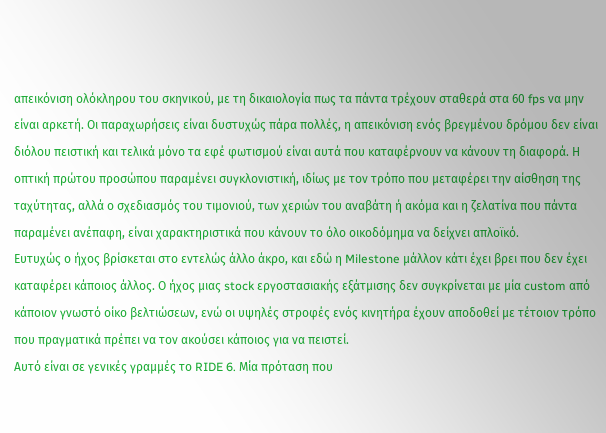απεικόνιση ολόκληρου του σκηνικού, με τη δικαιολογία πως τα πάντα τρέχουν σταθερά στα 60 fps να μην είναι αρκετή. Οι παραχωρήσεις είναι δυστυχώς πάρα πολλές, η απεικόνιση ενός βρεγμένου δρόμου δεν είναι διόλου πειστική και τελικά μόνο τα εφέ φωτισμού είναι αυτά που καταφέρνουν να κάνουν τη διαφορά. Η οπτική πρώτου προσώπου παραμένει συγκλονιστική, ιδίως με τον τρόπο που μεταφέρει την αίσθηση της ταχύτητας, αλλά ο σχεδιασμός του τιμονιού, των χεριών του αναβάτη ή ακόμα και η ζελατίνα που πάντα παραμένει ανέπαφη, είναι χαρακτηριστικά που κάνουν το όλο οικοδόμημα να δείχνει απλοϊκό.
Ευτυχώς ο ήχος βρίσκεται στο εντελώς άλλο άκρο, και εδώ η Milestone μάλλον κάτι έχει βρει που δεν έχει καταφέρει κάποιος άλλος. Ο ήχος μιας stock εργοστασιακής εξάτμισης δεν συγκρίνεται με μία custom από κάποιον γνωστό οίκο βελτιώσεων, ενώ οι υψηλές στροφές ενός κινητήρα έχουν αποδοθεί με τέτοιον τρόπο που πραγματικά πρέπει να τον ακούσει κάποιος για να πειστεί.
Αυτό είναι σε γενικές γραμμές το RIDE 6. Μία πρόταση που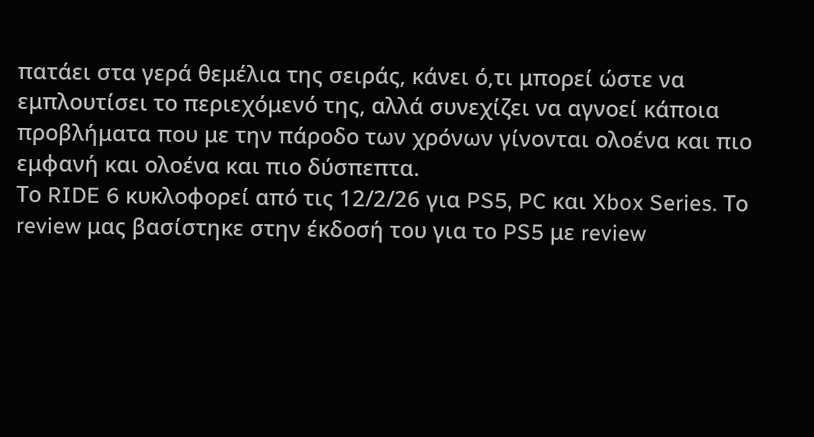πατάει στα γερά θεμέλια της σειράς, κάνει ό,τι μπορεί ώστε να εμπλουτίσει το περιεχόμενό της, αλλά συνεχίζει να αγνοεί κάποια προβλήματα που με την πάροδο των χρόνων γίνονται ολοένα και πιο εμφανή και ολοένα και πιο δύσπεπτα.
Το RIDE 6 κυκλοφορεί από τις 12/2/26 για PS5, PC και Xbox Series. Το review μας βασίστηκε στην έκδοσή του για το PS5 με review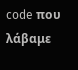code που λάβαμε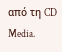από τη CD Media.